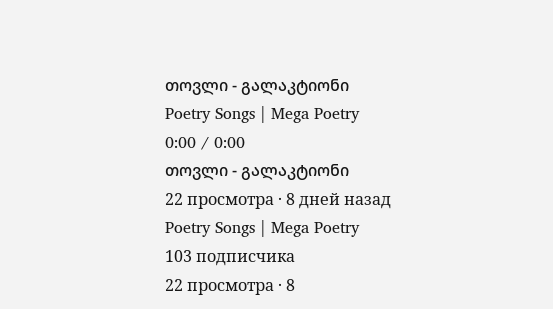თოვლი - გალაკტიონი
Poetry Songs | Mega Poetry
0:00 / 0:00
თოვლი - გალაკტიონი
22 просмотра · 8 дней назад
Poetry Songs | Mega Poetry
103 подписчика
22 просмотра · 8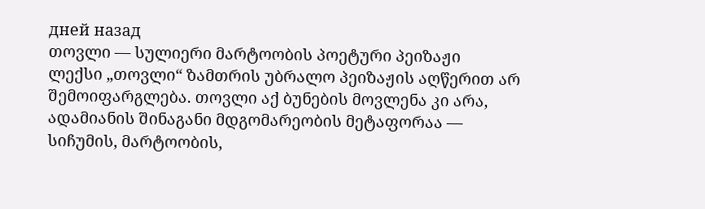дней назад
თოვლი — სულიერი მარტოობის პოეტური პეიზაჟი
ლექსი „თოვლი“ ზამთრის უბრალო პეიზაჟის აღწერით არ შემოიფარგლება. თოვლი აქ ბუნების მოვლენა კი არა, ადამიანის შინაგანი მდგომარეობის მეტაფორაა — სიჩუმის, მარტოობის,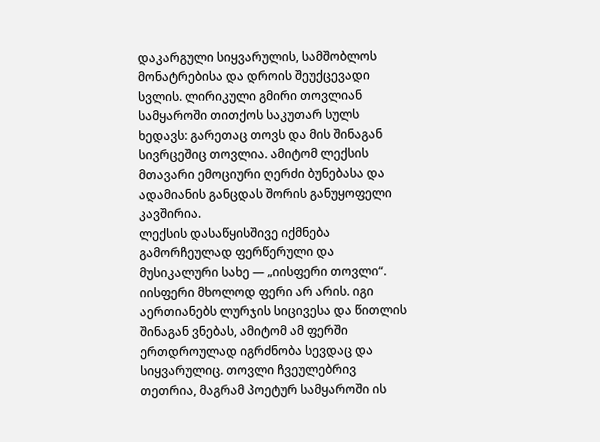დაკარგული სიყვარულის, სამშობლოს მონატრებისა და დროის შეუქცევადი სვლის. ლირიკული გმირი თოვლიან სამყაროში თითქოს საკუთარ სულს ხედავს: გარეთაც თოვს და მის შინაგან სივრცეშიც თოვლია. ამიტომ ლექსის მთავარი ემოციური ღერძი ბუნებასა და ადამიანის განცდას შორის განუყოფელი კავშირია.
ლექსის დასაწყისშივე იქმნება გამორჩეულად ფერწერული და მუსიკალური სახე — „იისფერი თოვლი“. იისფერი მხოლოდ ფერი არ არის. იგი აერთიანებს ლურჯის სიცივესა და წითლის შინაგან ვნებას, ამიტომ ამ ფერში ერთდროულად იგრძნობა სევდაც და სიყვარულიც. თოვლი ჩვეულებრივ თეთრია, მაგრამ პოეტურ სამყაროში ის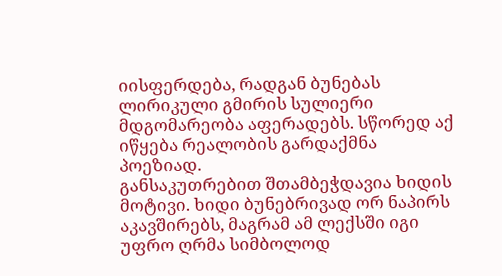იისფერდება, რადგან ბუნებას ლირიკული გმირის სულიერი მდგომარეობა აფერადებს. სწორედ აქ იწყება რეალობის გარდაქმნა პოეზიად.
განსაკუთრებით შთამბეჭდავია ხიდის მოტივი. ხიდი ბუნებრივად ორ ნაპირს აკავშირებს, მაგრამ ამ ლექსში იგი უფრო ღრმა სიმბოლოდ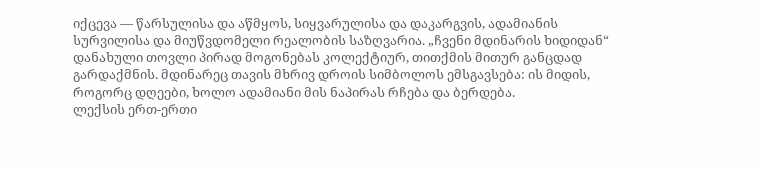იქცევა — წარსულისა და აწმყოს, სიყვარულისა და დაკარგვის, ადამიანის სურვილისა და მიუწვდომელი რეალობის საზღვარია. „ჩვენი მდინარის ხიდიდან“ დანახული თოვლი პირად მოგონებას კოლექტიურ, თითქმის მითურ განცდად გარდაქმნის. მდინარეც თავის მხრივ დროის სიმბოლოს ემსგავსება: ის მიდის, როგორც დღეები, ხოლო ადამიანი მის ნაპირას რჩება და ბერდება.
ლექსის ერთ-ერთი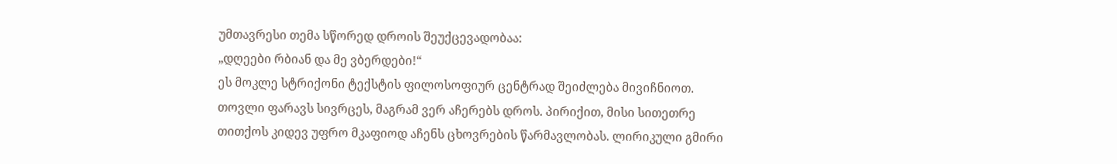უმთავრესი თემა სწორედ დროის შეუქცევადობაა:
„დღეები რბიან და მე ვბერდები!“
ეს მოკლე სტრიქონი ტექსტის ფილოსოფიურ ცენტრად შეიძლება მივიჩნიოთ. თოვლი ფარავს სივრცეს, მაგრამ ვერ აჩერებს დროს. პირიქით, მისი სითეთრე თითქოს კიდევ უფრო მკაფიოდ აჩენს ცხოვრების წარმავლობას. ლირიკული გმირი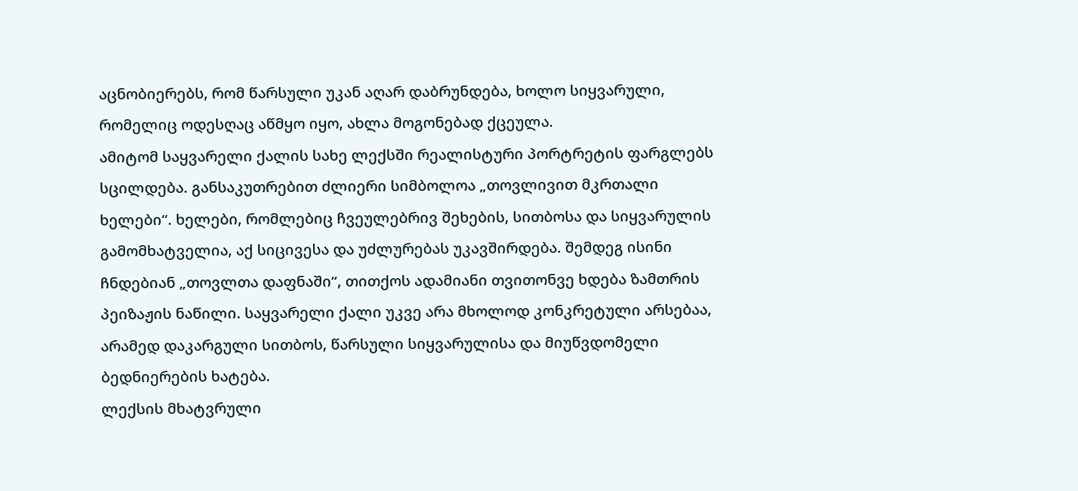აცნობიერებს, რომ წარსული უკან აღარ დაბრუნდება, ხოლო სიყვარული, რომელიც ოდესღაც აწმყო იყო, ახლა მოგონებად ქცეულა.
ამიტომ საყვარელი ქალის სახე ლექსში რეალისტური პორტრეტის ფარგლებს სცილდება. განსაკუთრებით ძლიერი სიმბოლოა „თოვლივით მკრთალი ხელები“. ხელები, რომლებიც ჩვეულებრივ შეხების, სითბოსა და სიყვარულის გამომხატველია, აქ სიცივესა და უძლურებას უკავშირდება. შემდეგ ისინი ჩნდებიან „თოვლთა დაფნაში“, თითქოს ადამიანი თვითონვე ხდება ზამთრის პეიზაჟის ნაწილი. საყვარელი ქალი უკვე არა მხოლოდ კონკრეტული არსებაა, არამედ დაკარგული სითბოს, წარსული სიყვარულისა და მიუწვდომელი ბედნიერების ხატება.
ლექსის მხატვრული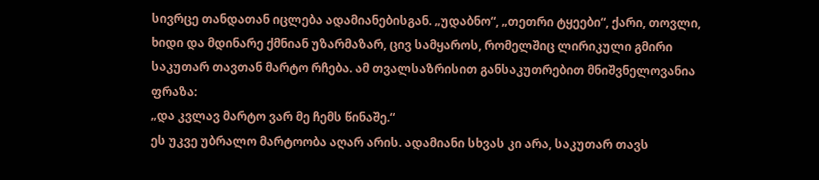სივრცე თანდათან იცლება ადამიანებისგან. „უდაბნო“, „თეთრი ტყეები“, ქარი, თოვლი, ხიდი და მდინარე ქმნიან უზარმაზარ, ცივ სამყაროს, რომელშიც ლირიკული გმირი საკუთარ თავთან მარტო რჩება. ამ თვალსაზრისით განსაკუთრებით მნიშვნელოვანია ფრაზა:
„და კვლავ მარტო ვარ მე ჩემს წინაშე.“
ეს უკვე უბრალო მარტოობა აღარ არის. ადამიანი სხვას კი არა, საკუთარ თავს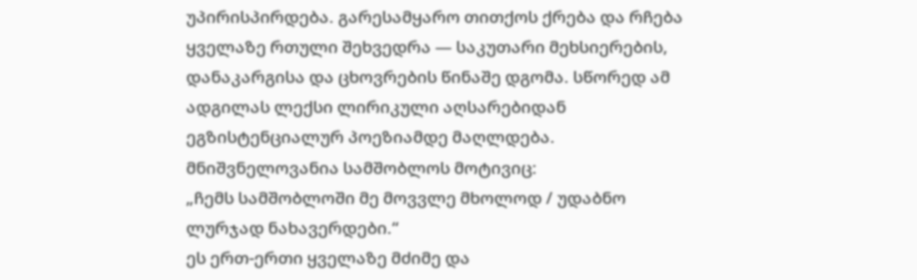უპირისპირდება. გარესამყარო თითქოს ქრება და რჩება ყველაზე რთული შეხვედრა — საკუთარი მეხსიერების, დანაკარგისა და ცხოვრების წინაშე დგომა. სწორედ ამ ადგილას ლექსი ლირიკული აღსარებიდან ეგზისტენციალურ პოეზიამდე მაღლდება.
მნიშვნელოვანია სამშობლოს მოტივიც:
„ჩემს სამშობლოში მე მოვვლე მხოლოდ / უდაბნო ლურჯად ნახავერდები.“
ეს ერთ-ერთი ყველაზე მძიმე და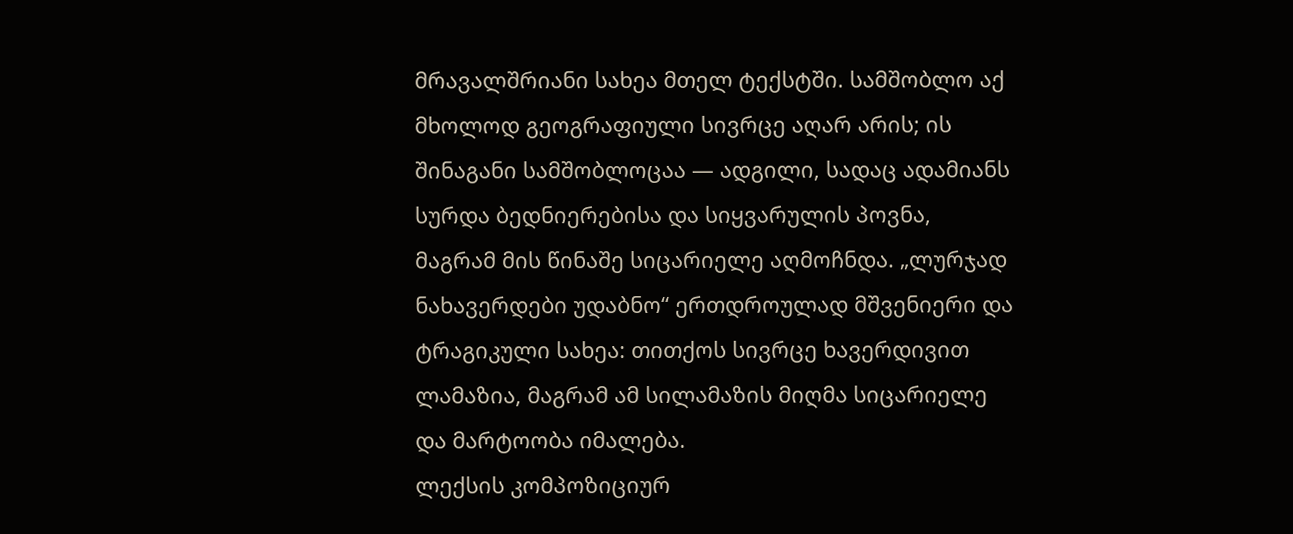მრავალშრიანი სახეა მთელ ტექსტში. სამშობლო აქ მხოლოდ გეოგრაფიული სივრცე აღარ არის; ის შინაგანი სამშობლოცაა — ადგილი, სადაც ადამიანს სურდა ბედნიერებისა და სიყვარულის პოვნა, მაგრამ მის წინაშე სიცარიელე აღმოჩნდა. „ლურჯად ნახავერდები უდაბნო“ ერთდროულად მშვენიერი და ტრაგიკული სახეა: თითქოს სივრცე ხავერდივით ლამაზია, მაგრამ ამ სილამაზის მიღმა სიცარიელე და მარტოობა იმალება.
ლექსის კომპოზიციურ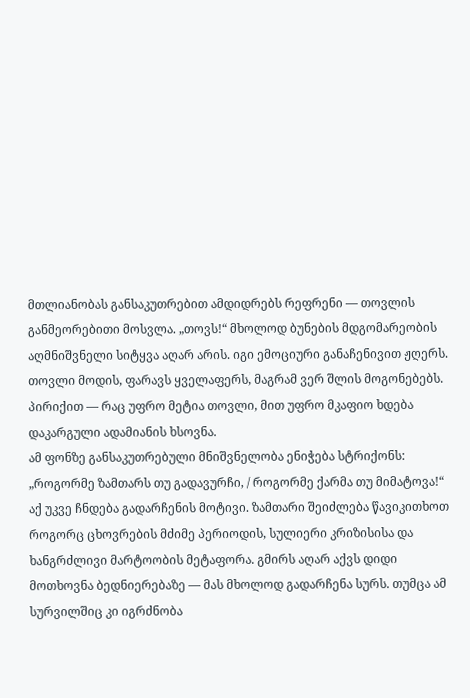მთლიანობას განსაკუთრებით ამდიდრებს რეფრენი — თოვლის განმეორებითი მოსვლა. „თოვს!“ მხოლოდ ბუნების მდგომარეობის აღმნიშვნელი სიტყვა აღარ არის. იგი ემოციური განაჩენივით ჟღერს. თოვლი მოდის, ფარავს ყველაფერს, მაგრამ ვერ შლის მოგონებებს. პირიქით — რაც უფრო მეტია თოვლი, მით უფრო მკაფიო ხდება დაკარგული ადამიანის ხსოვნა.
ამ ფონზე განსაკუთრებული მნიშვნელობა ენიჭება სტრიქონს:
„როგორმე ზამთარს თუ გადავურჩი, / როგორმე ქარმა თუ მიმატოვა!“
აქ უკვე ჩნდება გადარჩენის მოტივი. ზამთარი შეიძლება წავიკითხოთ როგორც ცხოვრების მძიმე პერიოდის, სულიერი კრიზისისა და ხანგრძლივი მარტოობის მეტაფორა. გმირს აღარ აქვს დიდი მოთხოვნა ბედნიერებაზე — მას მხოლოდ გადარჩენა სურს. თუმცა ამ სურვილშიც კი იგრძნობა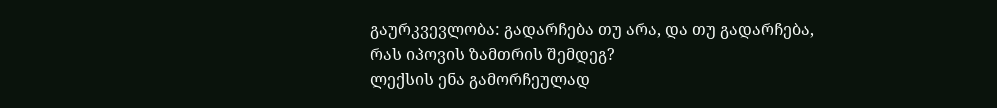გაურკვევლობა: გადარჩება თუ არა, და თუ გადარჩება, რას იპოვის ზამთრის შემდეგ?
ლექსის ენა გამორჩეულად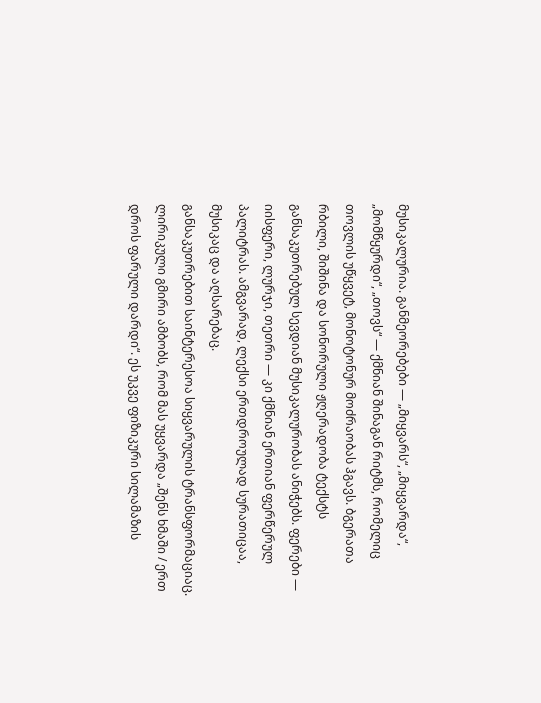მუსიკალურია. განმეორებები — „მიყვარს“, „მიყვარდა“, „მომწყურდი“, „თოვს“ — ქმნიან შინაგან რიტმს, რომელიც თოვლის უწყვეტ, მონოტონურ მოძრაობას ჰგავს. ბგერათა რბილი, შიშინა და სონორული ჟღერადობა ტექსტს განსაკუთრებულ სევდიან მუსიკალურობას ანიჭებს. ფერები — იისფერი, ლურჯი, თეთრი — კი ქმნიან ერთიან ფერწერულ პალიტრას. ამგვარად, ლექსი ერთდროულად სურათიცაა, მუსიკაც და აღსარებაც.
განსაკუთრებით საინტერესოა სიყვარულის ტრანსფორმაციაც. ლირიკული გმირი ამბობს, რომ მას უყვარდა „შენს ხმაში / ერთ დროს ფარული დარდი“. ეს უკვე ფიზიკური სილამაზის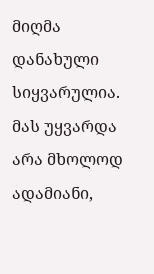მიღმა დანახული სიყვარულია. მას უყვარდა არა მხოლოდ ადამიანი,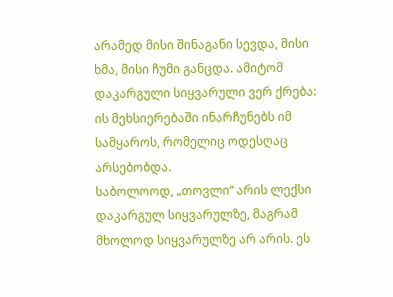არამედ მისი შინაგანი სევდა, მისი ხმა, მისი ჩუმი განცდა. ამიტომ დაკარგული სიყვარული ვერ ქრება: ის მეხსიერებაში ინარჩუნებს იმ სამყაროს, რომელიც ოდესღაც არსებობდა.
საბოლოოდ, „თოვლი“ არის ლექსი დაკარგულ სიყვარულზე, მაგრამ მხოლოდ სიყვარულზე არ არის. ეს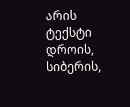არის ტექსტი დროის, სიბერის,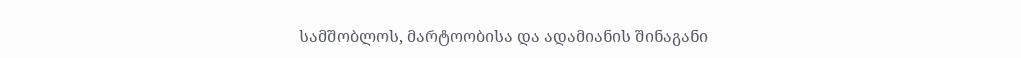სამშობლოს, მარტოობისა და ადამიანის შინაგანი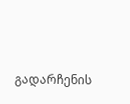გადარჩენის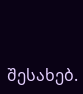შესახებ.